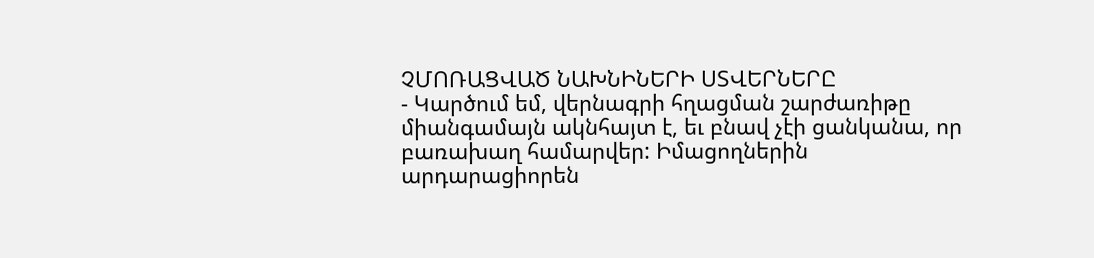ՉՄՈՌԱՑՎԱԾ ՆԱԽՆԻՆԵՐԻ ՍՏՎԵՐՆԵՐԸ
- Կարծում եմ, վերնագրի հղացման շարժառիթը միանգամայն ակնհայտ է, եւ բնավ չէի ցանկանա, որ բառախաղ համարվեր: Իմացողներին արդարացիորեն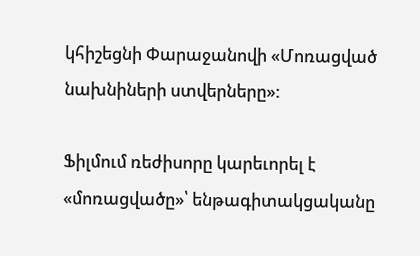կհիշեցնի Փարաջանովի «Մոռացված նախնիների ստվերները»:

Ֆիլմում ռեժիսորը կարեւորել է «մոռացվածը»՝ ենթագիտակցականը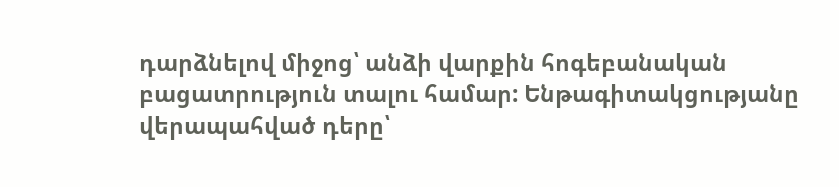դարձնելով միջոց՝ անձի վարքին հոգեբանական բացատրություն տալու համար: Ենթագիտակցությանը վերապահված դերը՝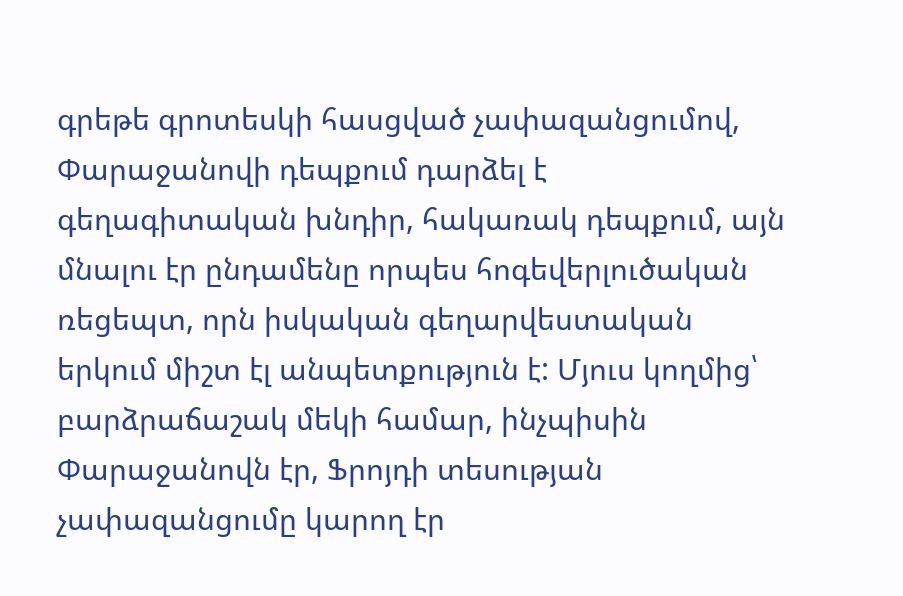գրեթե գրոտեսկի հասցված չափազանցումով, Փարաջանովի դեպքում դարձել է գեղագիտական խնդիր, հակառակ դեպքում, այն մնալու էր ընդամենը որպես հոգեվերլուծական ռեցեպտ, որն իսկական գեղարվեստական երկում միշտ էլ անպետքություն է: Մյուս կողմից՝ բարձրաճաշակ մեկի համար, ինչպիսին Փարաջանովն էր, Ֆրոյդի տեսության չափազանցումը կարող էր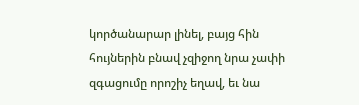կործանարար լինել, բայց հին հույներին բնավ չզիջող նրա չափի զգացումը որոշիչ եղավ, եւ նա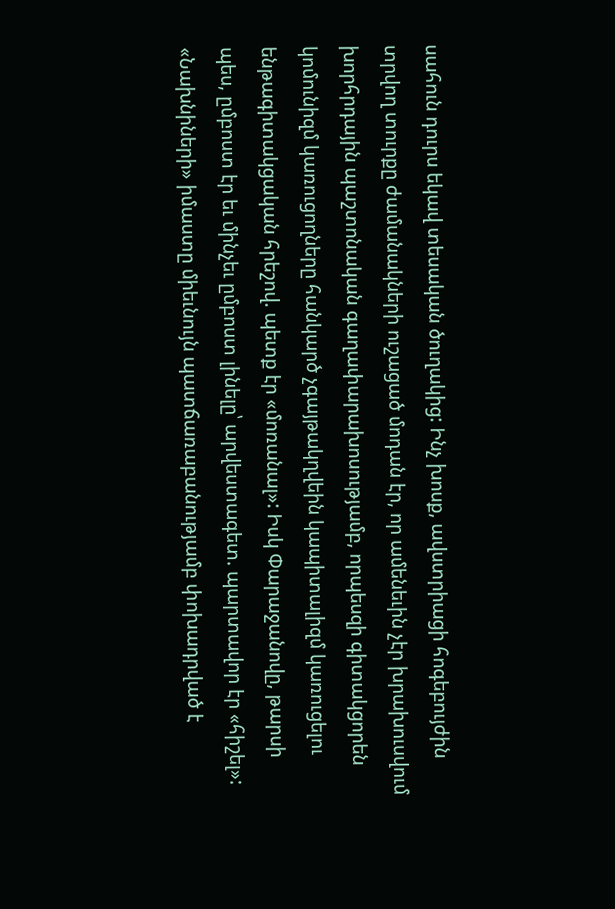սահուն դուրս եկավ տեսական ծուղակից: Ինչ խոսք, ավստրիացի հոգեբույժին տրվող տուրքը ժամանակների ուշացած մոդան էր, որ ամենեւին չէր խրախուսվում խորհրդային պաշտոնական գաղափարախոսությամբ, որպեսզի գիտակցորեն կոմունիզմ կառուցողները հանկարծ չգայթակղվեին կապիտալիզմ կառուցելու ենթագիտակցական հրեշով. պետք էր «մոռանալ»: Իսկ Փարաջանովը, թարսի պես, ըմբոստ էր եւ մինչեւ ըմբոստ լինելը՝ արվեստագետ. պարտավոր էր «հիշել»: «Նախնիների» իմաստը միեւնույն պատճառաբանությամբ փոխադրված է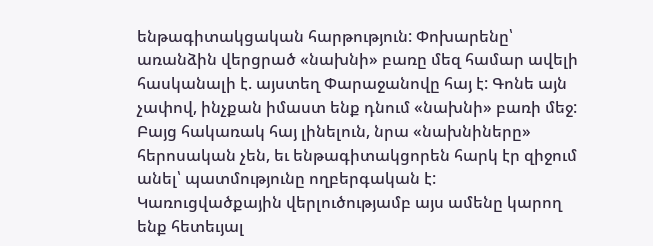ենթագիտակցական հարթություն: Փոխարենը՝ առանձին վերցրած «նախնի» բառը մեզ համար ավելի հասկանալի է. այստեղ Փարաջանովը հայ է: Գոնե այն չափով, ինչքան իմաստ ենք դնում «նախնի» բառի մեջ: Բայց հակառակ հայ լինելուն, նրա «նախնիները» հերոսական չեն, եւ ենթագիտակցորեն հարկ էր զիջում անել՝ պատմությունը ողբերգական է: Կառուցվածքային վերլուծությամբ այս ամենը կարող ենք հետեւյալ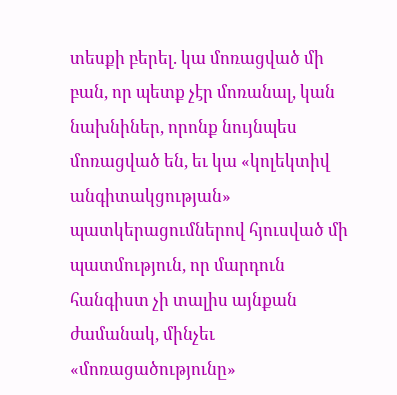տեսքի բերել. կա մոռացված մի բան, որ պետք չէր մոռանալ, կան նախնիներ, որոնք նույնպես մոռացված են, եւ կա «կոլեկտիվ անգիտակցության» պատկերացումներով հյուսված մի պատմություն, որ մարդուն հանգիստ չի տալիս այնքան ժամանակ, մինչեւ «մոռացածությունը»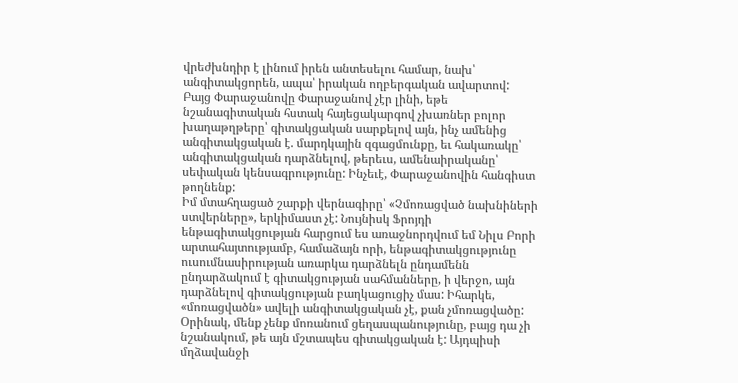վրեժխնդիր է լինում իրեն անտեսելու համար, նախ՝ անգիտակցորեն, ապա՝ իրական ողբերգական ավարտով:
Բայց Փարաջանովը Փարաջանով չէր լինի, եթե նշանագիտական հստակ հայեցակարգով չխառներ բոլոր խաղաթղթերը՝ գիտակցական սարքելով այն, ինչ ամենից անգիտակցական է. մարդկային զգացմունքը, եւ հակառակը՝ անգիտակցական դարձնելով, թերեւս, ամենաիրականը՝ սեփական կենսագրությունը: Ինչեւէ, Փարաջանովին հանգիստ թողնենք:
Իմ մտահղացած շարքի վերնագիրը՝ «Չմոռացված նախնիների ստվերները», երկիմաստ չէ: Նույնիսկ Ֆրոյդի ենթագիտակցության հարցում ես առաջնորդվում եմ Նիլս Բորի արտահայտությամբ, համաձայն որի, ենթագիտակցությունը ուսումնասիրության առարկա դարձնելն ընդամենն ընդարձակում է գիտակցության սահմանները, ի վերջո, այն դարձնելով գիտակցության բաղկացուցիչ մաս: Իհարկե, «մոռացվածն» ավելի անգիտակցական չէ, քան չմոռացվածը: Օրինակ, մենք չենք մոռանում ցեղասպանությունը, բայց դա չի նշանակում, թե այն մշտապես գիտակցական է: Այդպիսի մղձավանջի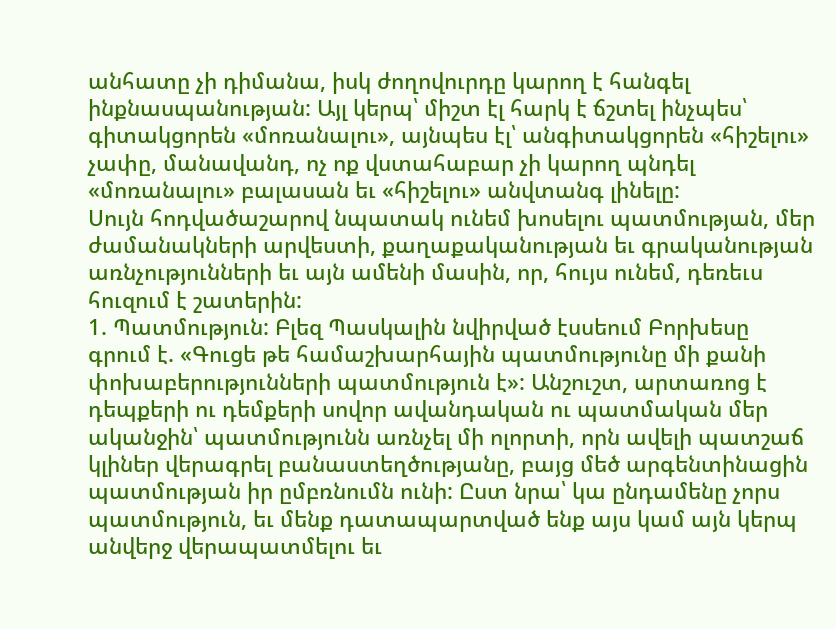անհատը չի դիմանա, իսկ ժողովուրդը կարող է հանգել ինքնասպանության: Այլ կերպ՝ միշտ էլ հարկ է ճշտել ինչպես՝ գիտակցորեն «մոռանալու», այնպես էլ՝ անգիտակցորեն «հիշելու» չափը, մանավանդ, ոչ ոք վստահաբար չի կարող պնդել «մոռանալու» բալասան եւ «հիշելու» անվտանգ լինելը:
Սույն հոդվածաշարով նպատակ ունեմ խոսելու պատմության, մեր ժամանակների արվեստի, քաղաքականության եւ գրականության առնչությունների եւ այն ամենի մասին, որ, հույս ունեմ, դեռեւս հուզում է շատերին:
1. Պատմություն: Բլեզ Պասկալին նվիրված էսսեում Բորխեսը գրում է. «Գուցե թե համաշխարհային պատմությունը մի քանի փոխաբերությունների պատմություն է»: Անշուշտ, արտառոց է դեպքերի ու դեմքերի սովոր ավանդական ու պատմական մեր ականջին՝ պատմությունն առնչել մի ոլորտի, որն ավելի պատշաճ կլիներ վերագրել բանաստեղծությանը, բայց մեծ արգենտինացին պատմության իր ըմբռնումն ունի: Ըստ նրա՝ կա ընդամենը չորս պատմություն, եւ մենք դատապարտված ենք այս կամ այն կերպ անվերջ վերապատմելու եւ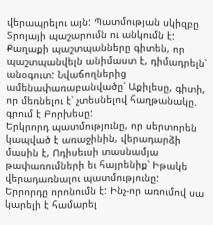վերապրելու այն: Պատմության սկիզբը Տրոյայի պաշարումն ու անկումն է: Քաղաքի պաշտպանները գիտեն, որ պաշտպանվելն անիմաստ է, դիմադրելն՝ անօգուտ: Նվաճողներից ամենափառաբանվածը՝ Աքիլեսը, գիտի, որ մեռնելու է՝ չտեսնելով հաղթանակը. գրում է Բորխեսը:
Երկրորդ պատմությունը, որ սերտորեն կապված է առաջինին, վերադարձի մասին է, Ոդիսեւսի տասնամյա թափառումների եւ հայրենիք՝ Իթակե վերադառնալու պատմությունը:
Երրորդը որոնումն է: Ինչ-որ առումով սա կարելի է համարել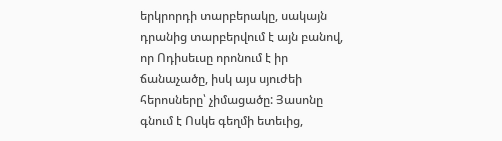երկրորդի տարբերակը, սակայն դրանից տարբերվում է այն բանով, որ Ոդիսեւսը որոնում է իր ճանաչածը, իսկ այս սյուժեի հերոսները՝ չիմացածը: Յասոնը գնում է Ոսկե գեղմի ետեւից,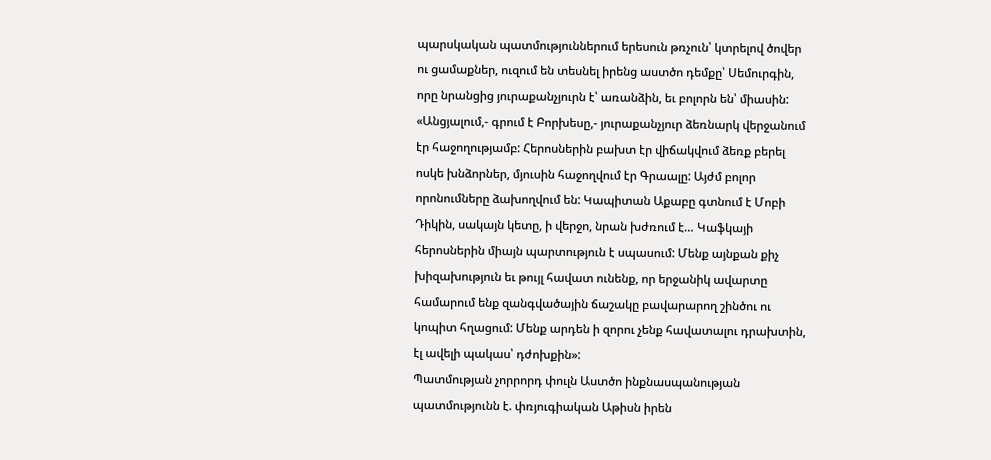պարսկական պատմություններում երեսուն թռչուն՝ կտրելով ծովեր ու ցամաքներ, ուզում են տեսնել իրենց աստծո դեմքը՝ Սեմուրգին, որը նրանցից յուրաքանչյուրն է՝ առանձին, եւ բոլորն են՝ միասին: «Անցյալում,- գրում է Բորխեսը,- յուրաքանչյուր ձեռնարկ վերջանում էր հաջողությամբ: Հերոսներին բախտ էր վիճակվում ձեռք բերել ոսկե խնձորներ, մյուսին հաջողվում էր Գրաալը: Այժմ բոլոր որոնումները ձախողվում են: Կապիտան Աքաբը գտնում է Մոբի Դիկին, սակայն կետը, ի վերջո, նրան խժռում է… Կաֆկայի հերոսներին միայն պարտություն է սպասում: Մենք այնքան քիչ խիզախություն եւ թույլ հավատ ունենք, որ երջանիկ ավարտը համարում ենք զանգվածային ճաշակը բավարարող շինծու ու կոպիտ հղացում: Մենք արդեն ի զորու չենք հավատալու դրախտին, էլ ավելի պակաս՝ դժոխքին»:
Պատմության չորրորդ փուլն Աստծո ինքնասպանության պատմությունն է. փռյուգիական Աթիսն իրեն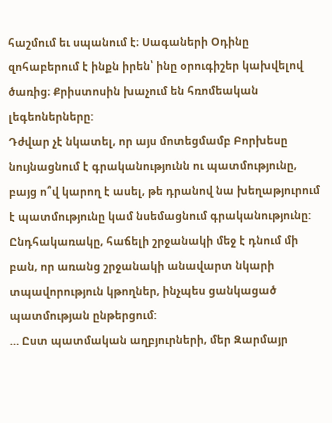հաշմում եւ սպանում է։ Սագաների Օդինը զոհաբերում է ինքն իրեն՝ ինը օրուգիշեր կախվելով ծառից։ Քրիստոսին խաչում են հռոմեական լեգեոներները:
Դժվար չէ նկատել, որ այս մոտեցմամբ Բորխեսը նույնացնում է գրականությունն ու պատմությունը, բայց ո՞վ կարող է ասել, թե դրանով նա խեղաթյուրում է պատմությունը կամ նսեմացնում գրականությունը: Ընդհակառակը, հաճելի շրջանակի մեջ է դնում մի բան, որ առանց շրջանակի անավարտ նկարի տպավորություն կթողներ, ինչպես ցանկացած պատմության ընթերցում:
… Ըստ պատմական աղբյուրների, մեր Զարմայր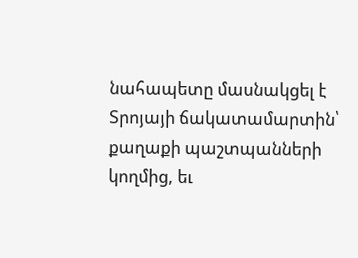նահապետը մասնակցել է Տրոյայի ճակատամարտին՝ քաղաքի պաշտպանների կողմից, եւ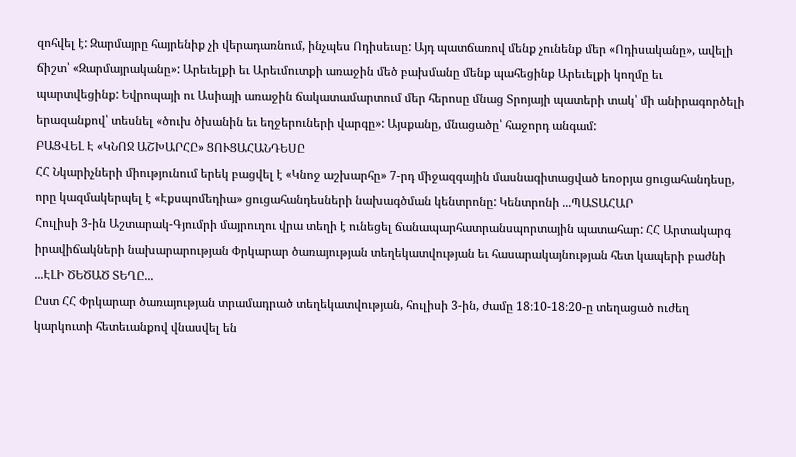զոհվել է: Զարմայրը հայրենիք չի վերադառնում, ինչպես Ոդիսեւսը: Այդ պատճառով մենք չունենք մեր «Ոդիսականը», ավելի ճիշտ՝ «Զարմայրականը»: Արեւելքի եւ Արեւմուտքի առաջին մեծ բախմանը մենք պահեցինք Արեւելքի կողմը եւ պարտվեցինք: Եվրոպայի ու Ասիայի առաջին ճակատամարտում մեր հերոսը մնաց Տրոյայի պատերի տակ՝ մի անիրագործելի երազանքով՝ տեսնել «ծուխ ծխանին եւ եղջերուների վարգը»: Այսքանը, մնացածը՝ հաջորդ անգամ:
ԲԱՑՎԵԼ Է «ԿՆՈՋ ԱՇԽԱՐՀԸ» ՑՈՒՑԱՀԱՆԴԵՍԸ
ՀՀ Նկարիչների միությունում երեկ բացվել է «Կնոջ աշխարհը» 7-րդ միջազգային մասնագիտացված եռօրյա ցուցահանդեսը, որը կազմակերպել է «Էքսպոմեդիա» ցուցահանդեսների նախագծման կենտրոնը: Կենտրոնի ...ՊԱՏԱՀԱՐ
Հուլիսի 3-ին Աշտարակ-Գյումրի մայրուղու վրա տեղի է ունեցել ճանապարհատրանսպորտային պատահար: ՀՀ Արտակարգ իրավիճակների նախարարության Փրկարար ծառայության տեղեկատվության եւ հասարակայնության հետ կապերի բաժնի ...ԷԼԻ ԾԵԾԱԾ ՏԵՂԸ...
Ըստ ՀՀ Փրկարար ծառայության տրամադրած տեղեկատվության, հուլիսի 3-ին, ժամը 18։10-18։20-ը տեղացած ուժեղ կարկուտի հետեւանքով վնասվել են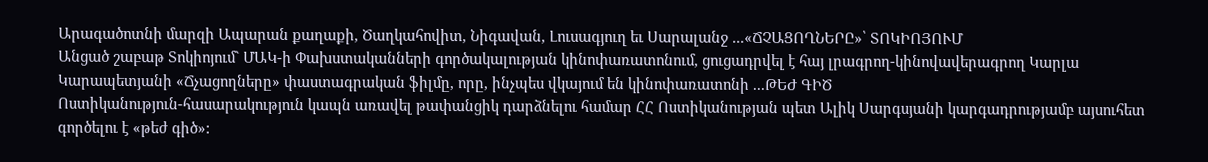Արագածոտնի մարզի Ապարան քաղաքի, Ծաղկահովիտ, Նիգավան, Լուսագյուղ եւ Սարալանջ ...«ՃՉԱՑՈՂՆԵՐԸ»՝ ՏՈԿԻՈՅՈՒՄ
Անցած շաբաթ Տոկիոյում` ՄԱԿ-ի Փախստականների գործակալության կինոփառատոնում, ցուցադրվել է հայ լրագրող-կինովավերագրող Կարլա Կարապետյանի «Ճչացողները» փաստագրական ֆիլմը, որը, ինչպես վկայում են կինոփառատոնի ...ԹԵԺ ԳԻԾ
Ոստիկանություն-հասարակություն կապն առավել թափանցիկ դարձնելու համար ՀՀ Ոստիկանության պետ Ալիկ Սարգսյանի կարգադրությամբ այսուհետ գործելու է «թեժ գիծ»: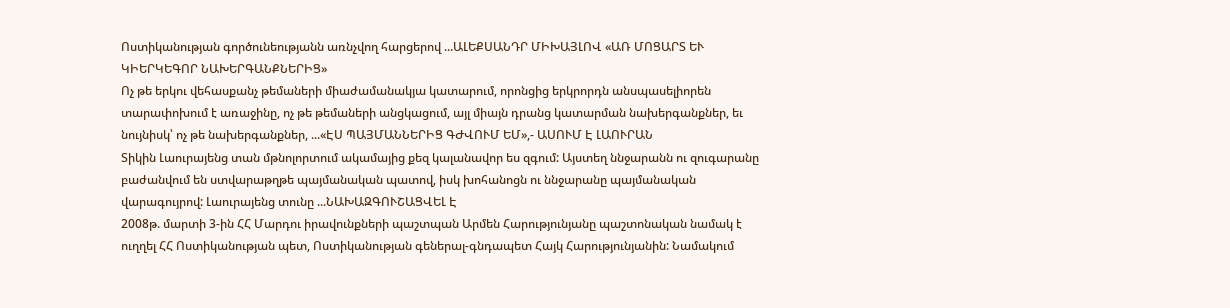Ոստիկանության գործունեությանն առնչվող հարցերով ...ԱԼԵՔՍԱՆԴՐ ՄԻԽԱՅԼՈՎ «ԱՌ ՄՈՑԱՐՏ ԵՒ ԿԻԵՐԿԵԳՈՐ ՆԱԽԵՐԳԱՆՔՆԵՐԻՑ»
Ոչ թե երկու վեհասքանչ թեմաների միաժամանակյա կատարում, որոնցից երկրորդն անսպասելիորեն տարափոխում է առաջինը, ոչ թե թեմաների անցկացում, այլ միայն դրանց կատարման նախերգանքներ, եւ նույնիսկ՝ ոչ թե նախերգանքներ, ...«ԷՍ ՊԱՅՄԱՆՆԵՐԻՑ ԳԺՎՈՒՄ ԵՄ»,- ԱՍՈՒՄ Է ԼԱՈՒՐԱՆ
Տիկին Լաուրայենց տան մթնոլորտում ակամայից քեզ կալանավոր ես զգում: Այստեղ ննջարանն ու զուգարանը բաժանվում են ստվարաթղթե պայմանական պատով, իսկ խոհանոցն ու ննջարանը պայմանական վարագույրով: Լաուրայենց տունը ...ՆԱԽԱԶԳՈՒՇԱՑՎԵԼ Է
2008թ. մարտի 3-ին ՀՀ Մարդու իրավունքների պաշտպան Արմեն Հարությունյանը պաշտոնական նամակ է ուղղել ՀՀ Ոստիկանության պետ, Ոստիկանության գեներալ-գնդապետ Հայկ Հարությունյանին: Նամակում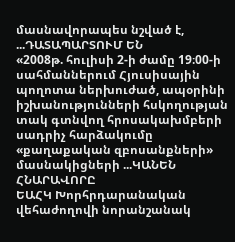մասնավորապես նշված է, ...ԴԱՏԱՊԱՐՏՈՒՄ ԵՆ
«2008թ. հուլիսի 2-ի ժամը 19։00-ի սահմաններում Հյուսիսային պողոտա ներխուժած, ապօրինի իշխանությունների հսկողության տակ գտնվող հրոսակախմբերի սադրիչ հարձակումը «քաղաքական զբոսանքների» մասնակիցների ...ԿԱՆԵՆ ՀՆԱՐԱՎՈՐԸ
ԵԱՀԿ Խորհրդարանական վեհաժողովի նորանշանակ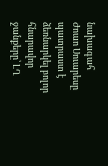նախագահ Ժոաո Սուարեսը պատրաստ է ձեռնարկել բոլոր հնարավոր ջանքերը՝ ԼՂ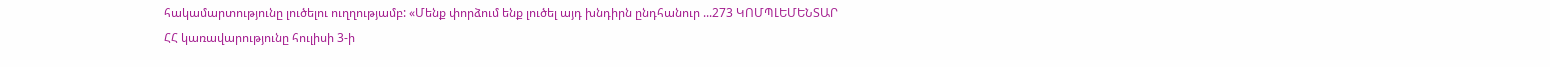հակամարտությունը լուծելու ուղղությամբ: «Մենք փորձում ենք լուծել այդ խնդիրն ընդհանուր ...273 ԿՈՄՊԼԵՄԵՆՏԱՐ
ՀՀ կառավարությունը հուլիսի 3-ի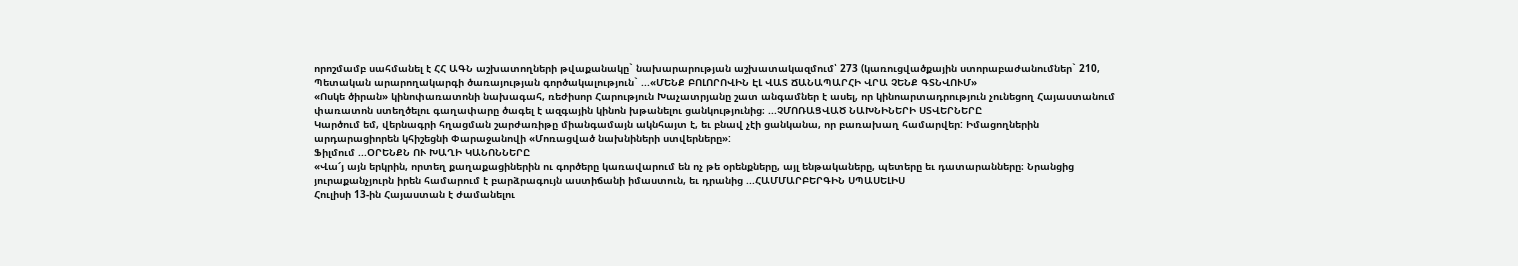որոշմամբ սահմանել է ՀՀ ԱԳՆ աշխատողների թվաքանակը` նախարարության աշխատակազմում՝ 273 (կառուցվածքային ստորաբաժանումներ` 210, Պետական արարողակարգի ծառայության գործակալություն` ...«ՄԵՆՔ ԲՈԼՈՐՈՎԻՆ ԷԼ ՎԱՏ ՃԱՆԱՊԱՐՀԻ ՎՐԱ ՉԵՆՔ ԳՏՆՎՈՒՄ»
«Ոսկե ծիրան» կինոփառատոնի նախագահ, ռեժիսոր Հարություն Խաչատրյանը շատ անգամներ է ասել, որ կինոարտադրություն չունեցող Հայաստանում փառատոն ստեղծելու գաղափարը ծագել է ազգային կինոն խթանելու ցանկությունից։ ...ՉՄՈՌԱՑՎԱԾ ՆԱԽՆԻՆԵՐԻ ՍՏՎԵՐՆԵՐԸ
Կարծում եմ, վերնագրի հղացման շարժառիթը միանգամայն ակնհայտ է, եւ բնավ չէի ցանկանա, որ բառախաղ համարվեր: Իմացողներին արդարացիորեն կհիշեցնի Փարաջանովի «Մոռացված նախնիների ստվերները»:
Ֆիլմում ...ՕՐԵՆՔՆ ՈՒ ԽԱՂԻ ԿԱՆՈՆՆԵՐԸ
«Վա՜յ այն երկրին, որտեղ քաղաքացիներին ու գործերը կառավարում են ոչ թե օրենքները, այլ ենթակաները, պետերը եւ դատարանները։ Նրանցից յուրաքանչյուրն իրեն համարում է բարձրագույն աստիճանի իմաստուն, եւ դրանից ...ՀԱՄՄԱՐԲԵՐԳԻՆ ՍՊԱՍԵԼԻՍ
Հուլիսի 13-ին Հայաստան է ժամանելու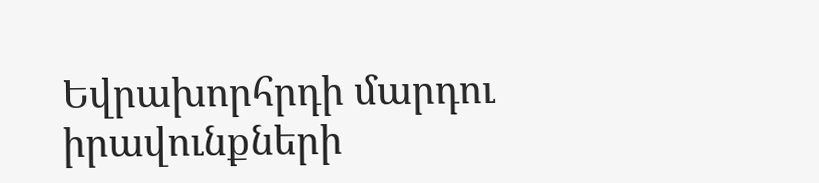Եվրախորհրդի մարդու իրավունքների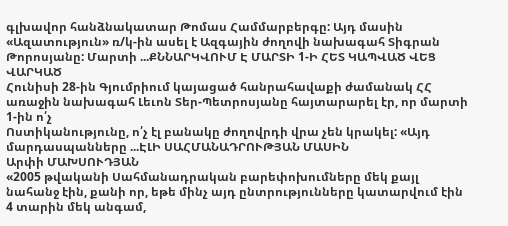գլխավոր հանձնակատար Թոմաս Համմարբերգը: Այդ մասին «Ազատություն» ռ/կ-ին ասել է Ազգային ժողովի նախագահ Տիգրան Թորոսյանը: Մարտի ...ՔՆՆԱՐԿՎՈՒՄ Է ՄԱՐՏԻ 1-Ի ՀԵՏ ԿԱՊՎԱԾ ՎԵՑ ՎԱՐԿԱԾ
Հունիսի 28-ին Գյումրիում կայացած հանրահավաքի ժամանակ ՀՀ առաջին նախագահ Լեւոն Տեր-Պետրոսյանը հայտարարել էր, որ մարտի 1-ին ո՛չ
Ոստիկանությունը, ո՛չ էլ բանակը ժողովրդի վրա չեն կրակել: «Այդ մարդասպանները ...ԷԼԻ ՍԱՀՄԱՆԱԴՐՈՒԹՅԱՆ ՄԱՍԻՆ
Արփի ՄԱԽՍՈՒԴՅԱՆ
«2005 թվականի Սահմանադրական բարեփոխումները մեկ քայլ նահանջ էին, քանի որ, եթե մինչ այդ ընտրությունները կատարվում էին 4 տարին մեկ անգամ,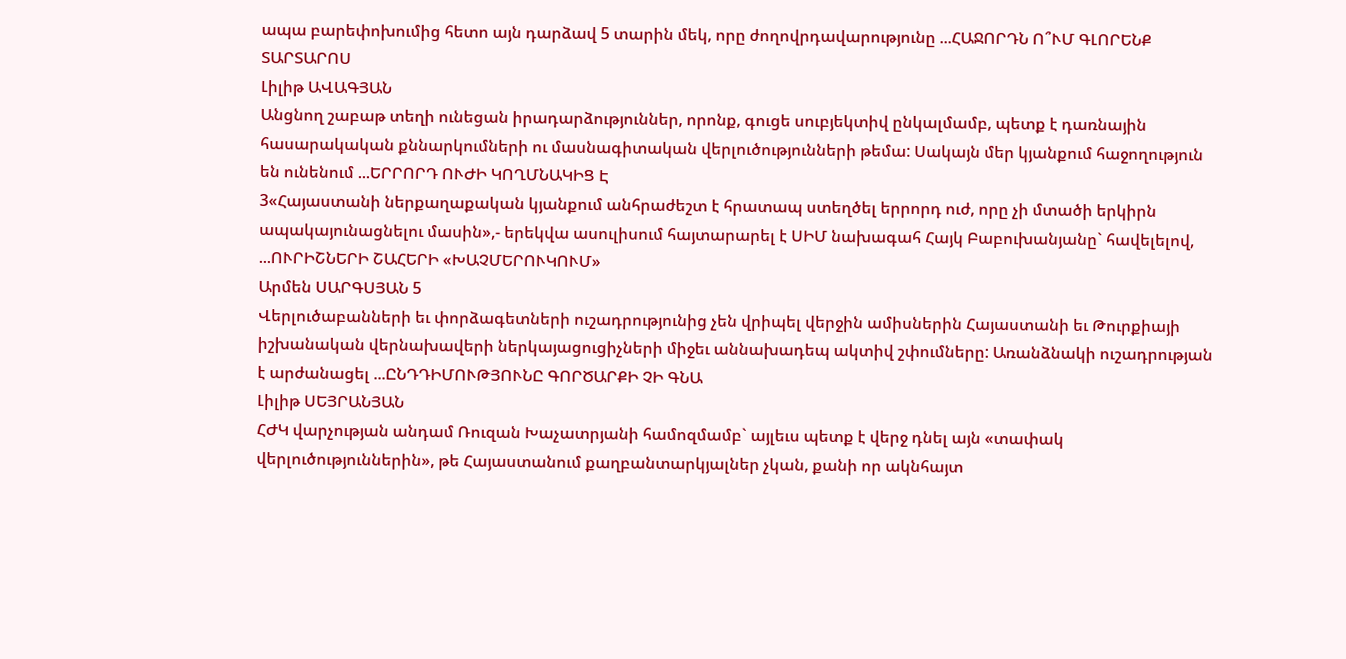ապա բարեփոխումից հետո այն դարձավ 5 տարին մեկ, որը ժողովրդավարությունը ...ՀԱՋՈՐԴՆ Ո՞ՒՄ ԳԼՈՐԵՆՔ ՏԱՐՏԱՐՈՍ
Լիլիթ ԱՎԱԳՅԱՆ
Անցնող շաբաթ տեղի ունեցան իրադարձություններ, որոնք, գուցե սուբյեկտիվ ընկալմամբ, պետք է դառնային հասարակական քննարկումների ու մասնագիտական վերլուծությունների թեմա: Սակայն մեր կյանքում հաջողություն են ունենում ...ԵՐՐՈՐԴ ՈՒԺԻ ԿՈՂՄՆԱԿԻՑ Է
3«Հայաստանի ներքաղաքական կյանքում անհրաժեշտ է հրատապ ստեղծել երրորդ ուժ, որը չի մտածի երկիրն ապակայունացնելու մասին»,- երեկվա ասուլիսում հայտարարել է ՍԻՄ նախագահ Հայկ Բաբուխանյանը` հավելելով, ...ՈՒՐԻՇՆԵՐԻ ՇԱՀԵՐԻ «ԽԱՉՄԵՐՈՒԿՈՒՄ»
Արմեն ՍԱՐԳՍՅԱՆ 5
Վերլուծաբանների եւ փորձագետների ուշադրությունից չեն վրիպել վերջին ամիսներին Հայաստանի եւ Թուրքիայի իշխանական վերնախավերի ներկայացուցիչների միջեւ աննախադեպ ակտիվ շփումները: Առանձնակի ուշադրության է արժանացել ...ԸՆԴԴԻՄՈՒԹՅՈՒՆԸ ԳՈՐԾԱՐՔԻ ՉԻ ԳՆԱ
Լիլիթ ՍԵՅՐԱՆՅԱՆ
ՀԺԿ վարչության անդամ Ռուզան Խաչատրյանի համոզմամբ` այլեւս պետք է վերջ դնել այն «տափակ վերլուծություններին», թե Հայաստանում քաղբանտարկյալներ չկան, քանի որ ակնհայտ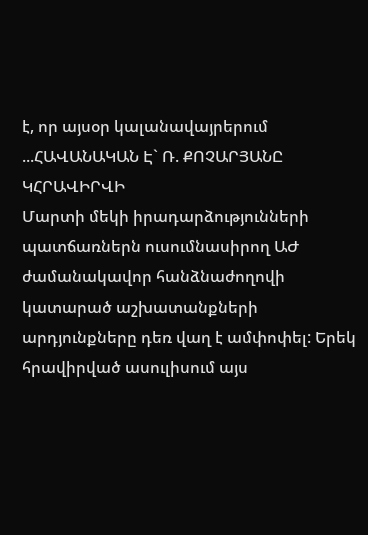է, որ այսօր կալանավայրերում ...ՀԱՎԱՆԱԿԱՆ Է` Ռ. ՔՈՉԱՐՅԱՆԸ ԿՀՐԱՎԻՐՎԻ
Մարտի մեկի իրադարձությունների պատճառներն ուսումնասիրող ԱԺ ժամանակավոր հանձնաժողովի կատարած աշխատանքների արդյունքները դեռ վաղ է ամփոփել: Երեկ հրավիրված ասուլիսում այս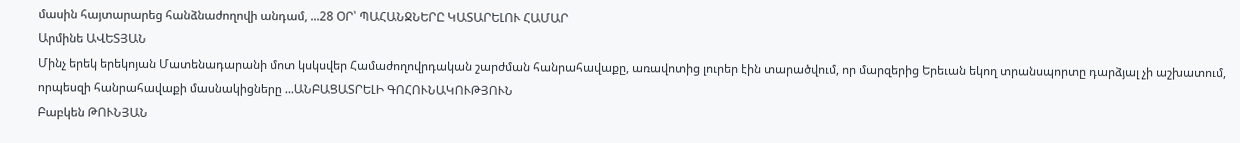մասին հայտարարեց հանձնաժողովի անդամ, ...28 ՕՐ՝ ՊԱՀԱՆՋՆԵՐԸ ԿԱՏԱՐԵԼՈՒ ՀԱՄԱՐ
Արմինե ԱՎԵՏՅԱՆ
Մինչ երեկ երեկոյան Մատենադարանի մոտ կսկսվեր Համաժողովրդական շարժման հանրահավաքը, առավոտից լուրեր էին տարածվում, որ մարզերից Երեւան եկող տրանսպորտը դարձյալ չի աշխատում, որպեսզի հանրահավաքի մասնակիցները ...ԱՆԲԱՑԱՏՐԵԼԻ ԳՈՀՈՒՆԱԿՈՒԹՅՈՒՆ
Բաբկեն ԹՈՒՆՅԱՆ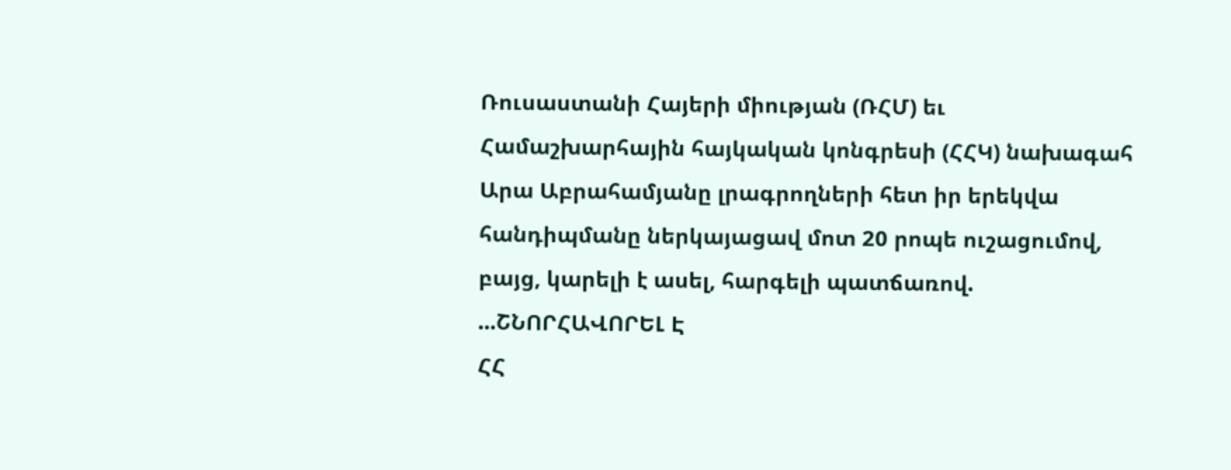Ռուսաստանի Հայերի միության (ՌՀՄ) եւ Համաշխարհային հայկական կոնգրեսի (ՀՀԿ) նախագահ Արա Աբրահամյանը լրագրողների հետ իր երեկվա հանդիպմանը ներկայացավ մոտ 20 րոպե ուշացումով, բայց, կարելի է ասել, հարգելի պատճառով. ...ՇՆՈՐՀԱՎՈՐԵԼ Է
ՀՀ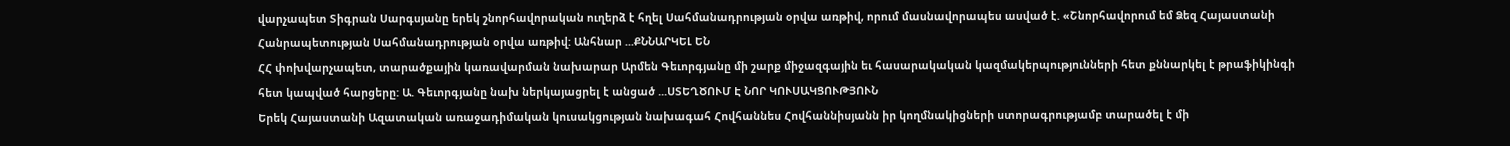վարչապետ Տիգրան Սարգսյանը երեկ շնորհավորական ուղերձ է հղել Սահմանադրության օրվա առթիվ, որում մասնավորապես ասված է. «Շնորհավորում եմ Ձեզ Հայաստանի Հանրապետության Սահմանադրության օրվա առթիվ: Անհնար ...ՔՆՆԱՐԿԵԼ ԵՆ
ՀՀ փոխվարչապետ, տարածքային կառավարման նախարար Արմեն Գեւորգյանը մի շարք միջազգային եւ հասարակական կազմակերպությունների հետ քննարկել է թրաֆիկինգի հետ կապված հարցերը: Ա. Գեւորգյանը նախ ներկայացրել է անցած ...ՍՏԵՂԾՈՒՄ Է ՆՈՐ ԿՈՒՍԱԿՑՈՒԹՅՈՒՆ
Երեկ Հայաստանի Ազատական առաջադիմական կուսակցության նախագահ Հովհաննես Հովհաննիսյանն իր կողմնակիցների ստորագրությամբ տարածել է մի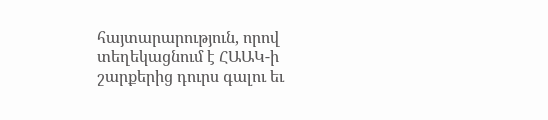հայտարարություն, որով տեղեկացնում է ՀԱԱԿ-ի շարքերից դուրս գալու եւ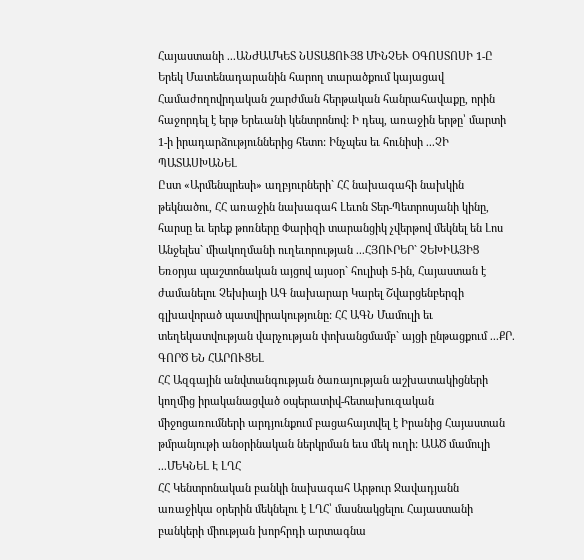Հայաստանի ...ԱՆԺԱՄԿԵՏ ՆՍՏԱՑՈՒՅՑ ՄԻՆՉԵՒ ՕԳՈՍՏՈՍԻ 1-Ը
Երեկ Մատենադարանին հարող տարածքում կայացավ Համաժողովրդական շարժման հերթական հանրահավաքը, որին հաջորդել է երթ Երեւանի կենտրոնով: Ի դեպ, առաջին երթը՝ մարտի 1-ի իրադարձություններից հետո: Ինչպես եւ հունիսի ...ՉԻ ՊԱՏԱՍԽԱՆԵԼ
Ըստ «Արմենպրեսի» աղբյուրների` ՀՀ նախագահի նախկին թեկնածու, ՀՀ առաջին նախագահ Լեւոն Տեր-Պետրոսյանի կինը, հարսը եւ երեք թոռները Փարիզի տարանցիկ չվերթով մեկնել են Լոս Անջելես` միակողմանի ուղեւորության ...ՀՅՈՒՐԵՐ` ՉԵԽԻԱՅԻՑ
Եռօրյա պաշտոնական այցով այսօր` հուլիսի 5-ին, Հայաստան է ժամանելու Չեխիայի ԱԳ նախարար Կարել Շվարցենբերգի գլխավորած պատվիրակությունը: ՀՀ ԱԳՆ Մամուլի եւ տեղեկատվության վարչության փոխանցմամբ` այցի ընթացքում ...ՔՐ. ԳՈՐԾ ԵՆ ՀԱՐՈՒՑԵԼ
ՀՀ Ազգային անվտանգության ծառայության աշխատակիցների կողմից իրականացված օպերատիվ-հետախուզական միջոցառումների արդյունքում բացահայտվել է Իրանից Հայաստան թմրանյութի անօրինական ներկրման եւս մեկ ուղի: ԱԱԾ մամուլի ...ՄԵԿՆԵԼ Է ԼՂՀ
ՀՀ Կենտրոնական բանկի նախագահ Արթուր Ջավադյանն առաջիկա օրերին մեկնելու է ԼՂՀ՝ մասնակցելու Հայաստանի բանկերի միության խորհրդի արտագնա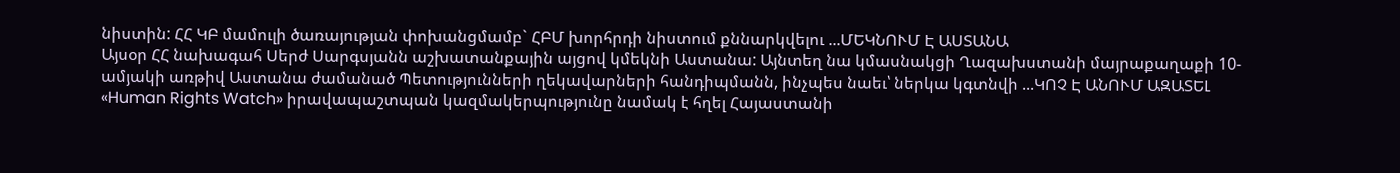նիստին: ՀՀ ԿԲ մամուլի ծառայության փոխանցմամբ` ՀԲՄ խորհրդի նիստում քննարկվելու ...ՄԵԿՆՈՒՄ Է ԱՍՏԱՆԱ
Այսօր ՀՀ նախագահ Սերժ Սարգսյանն աշխատանքային այցով կմեկնի Աստանա: Այնտեղ նա կմասնակցի Ղազախստանի մայրաքաղաքի 10-ամյակի առթիվ Աստանա ժամանած Պետությունների ղեկավարների հանդիպմանն, ինչպես նաեւ՝ ներկա կգտնվի ...ԿՈՉ Է ԱՆՈՒՄ ԱԶԱՏԵԼ
«Human Rights Watch» իրավապաշտպան կազմակերպությունը նամակ է հղել Հայաստանի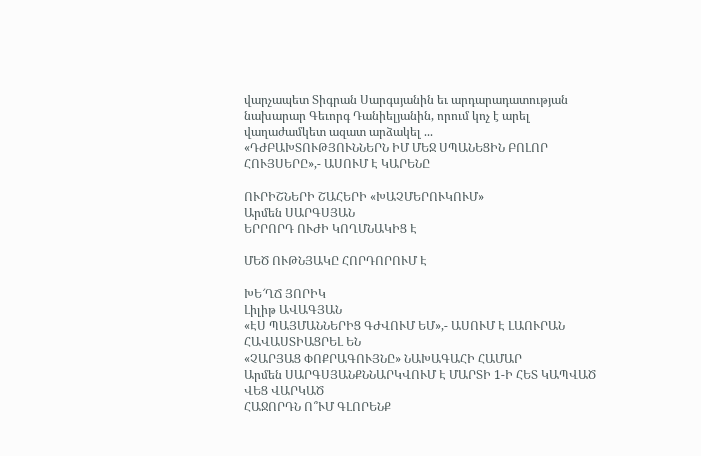վարչապետ Տիգրան Սարգսյանին եւ արդարադատության նախարար Գեւորգ Դանիելյանին, որում կոչ է արել վաղաժամկետ ազատ արձակել ...
«ԴԺԲԱԽՏՈՒԹՅՈՒՆՆԵՐՆ ԻՄ ՄԵՋ ՍՊԱՆԵՑԻՆ ԲՈԼՈՐ ՀՈՒՅՍԵՐԸ»,- ԱՍՈՒՄ Է ԿԱՐԵՆԸ

ՈՒՐԻՇՆԵՐԻ ՇԱՀԵՐԻ «ԽԱՉՄԵՐՈՒԿՈՒՄ»
Արմեն ՍԱՐԳՍՅԱՆ
ԵՐՐՈՐԴ ՈՒԺԻ ԿՈՂՄՆԱԿԻՑ Է

ՄԵԾ ՈՒԹՆՅԱԿԸ ՀՈՐԴՈՐՈՒՄ Է

ԽԵ՜ՂՃ ՅՈՐԻԿ
Լիլիթ ԱՎԱԳՅԱՆ
«ԷՍ ՊԱՅՄԱՆՆԵՐԻՑ ԳԺՎՈՒՄ ԵՄ»,- ԱՍՈՒՄ Է ԼԱՈՒՐԱՆ
ՀԱՎԱՍՏԻԱՑՐԵԼ ԵՆ
«ՉԱՐՅԱՑ ՓՈՔՐԱԳՈՒՅՆԸ» ՆԱԽԱԳԱՀԻ ՀԱՄԱՐ
Արմեն ՍԱՐԳՍՅԱՆՔՆՆԱՐԿՎՈՒՄ Է ՄԱՐՏԻ 1-Ի ՀԵՏ ԿԱՊՎԱԾ ՎԵՑ ՎԱՐԿԱԾ
ՀԱՋՈՐԴՆ Ո՞ՒՄ ԳԼՈՐԵՆՔ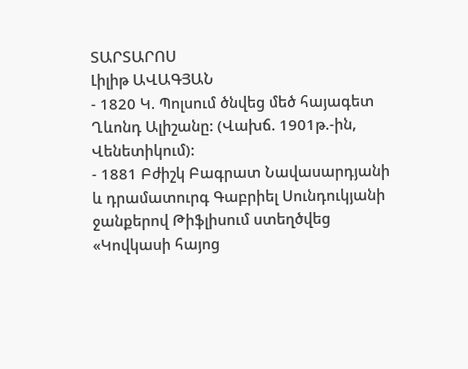ՏԱՐՏԱՐՈՍ
Լիլիթ ԱՎԱԳՅԱՆ
- 1820 Կ. Պոլսում ծնվեց մեծ հայագետ Ղևոնդ Ալիշանը: (Վախճ. 1901թ.-ին, Վենետիկում):
- 1881 Բժիշկ Բագրատ Նավասարդյանի և դրամատուրգ Գաբրիել Սունդուկյանի ջանքերով Թիֆլիսում ստեղծվեց «Կովկասի հայոց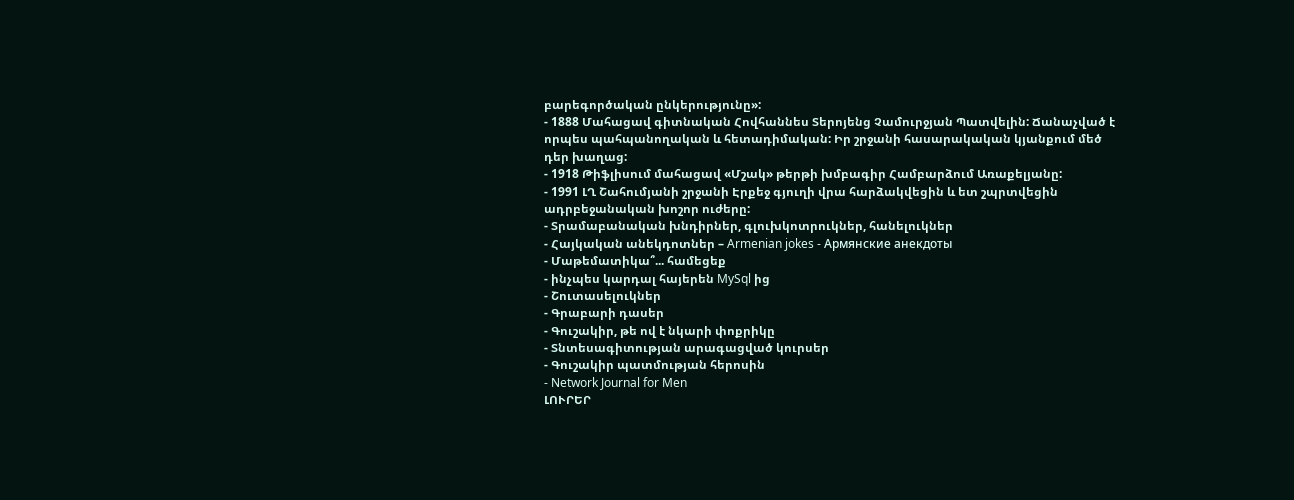բարեգործական ընկերությունը»:
- 1888 Մահացավ գիտնական Հովհաննես Տերոյենց Չամուրջյան Պատվելին: Ճանաչված է որպես պահպանողական և հետադիմական: Իր շրջանի հասարակական կյանքում մեծ դեր խաղաց:
- 1918 Թիֆլիսում մահացավ «Մշակ» թերթի խմբագիր Համբարձում Առաքելյանը:
- 1991 ԼՂ Շահումյանի շրջանի Էրքեջ գյուղի վրա հարձակվեցին և ետ շպրտվեցին ադրբեջանական խոշոր ուժերը:
- Տրամաբանական խնդիրներ, գլուխկոտրուկներ, հանելուկներ
- Հայկական անեկդոտներ – Armenian jokes - Армянские анекдоты
- Մաթեմատիկա՞... համեցեք
- ինչպես կարդալ հայերեն MySql ից
- Շուտասելուկներ
- Գրաբարի դասեր
- Գուշակիր, թե ով է նկարի փոքրիկը
- Տնտեսագիտության արագացված կուրսեր
- Գուշակիր պատմության հերոսին
- Network Journal for Men
ԼՈՒՐԵՐ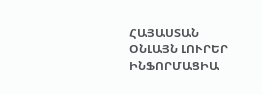ՀԱՅԱՍՏԱՆ
ՕՆԼԱՅՆ ԼՈՒՐԵՐ
ԻՆՖՈՐՄԱՑԻԱ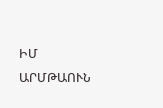ԻՄ ԱՐՄԹԱՈՒՆ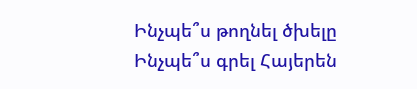Ինչպե՞ս թողնել ծխելը
Ինչպե՞ս գրել Հայերեն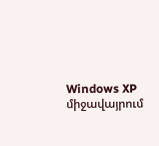Windows XP միջավայրում